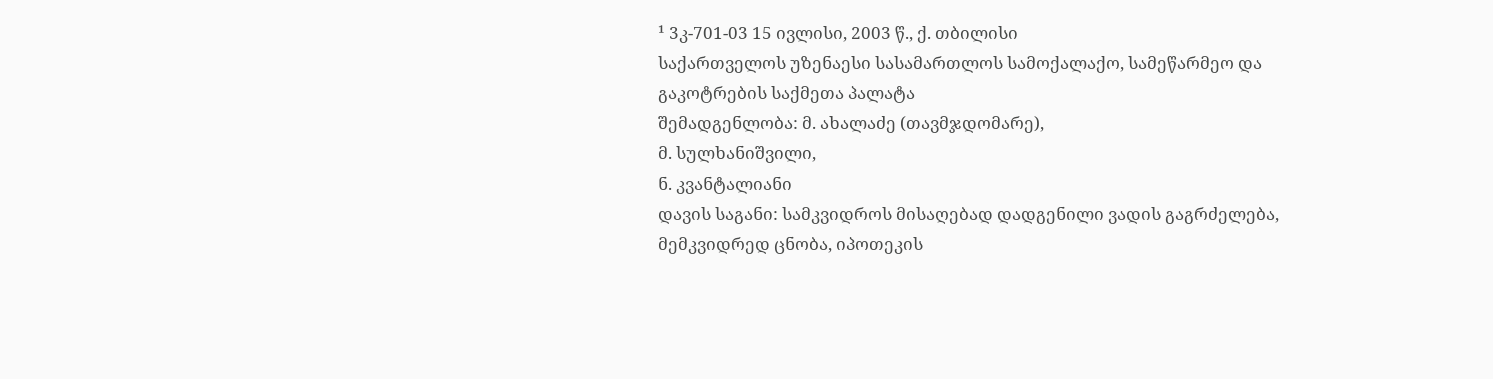¹ 3კ-701-03 15 ივლისი, 2003 წ., ქ. თბილისი
საქართველოს უზენაესი სასამართლოს სამოქალაქო, სამეწარმეო და გაკოტრების საქმეთა პალატა
შემადგენლობა: მ. ახალაძე (თავმჯდომარე),
მ. სულხანიშვილი,
ნ. კვანტალიანი
დავის საგანი: სამკვიდროს მისაღებად დადგენილი ვადის გაგრძელება, მემკვიდრედ ცნობა, იპოთეკის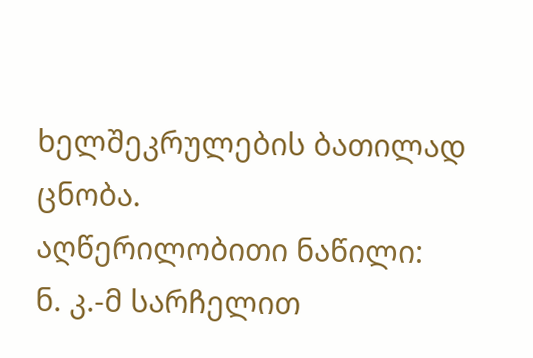ხელშეკრულების ბათილად ცნობა.
აღწერილობითი ნაწილი:
ნ. კ.-მ სარჩელით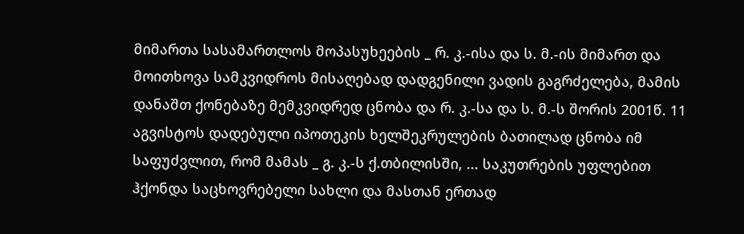მიმართა სასამართლოს მოპასუხეების _ რ. კ.-ისა და ს. მ.-ის მიმართ და მოითხოვა სამკვიდროს მისაღებად დადგენილი ვადის გაგრძელება, მამის დანაშთ ქონებაზე მემკვიდრედ ცნობა და რ. კ.-სა და ს. მ.-ს შორის 2001წ. 11 აგვისტოს დადებული იპოთეკის ხელშეკრულების ბათილად ცნობა იმ საფუძვლით, რომ მამას _ გ. კ.-ს ქ.თბილისში, ... საკუთრების უფლებით ჰქონდა საცხოვრებელი სახლი და მასთან ერთად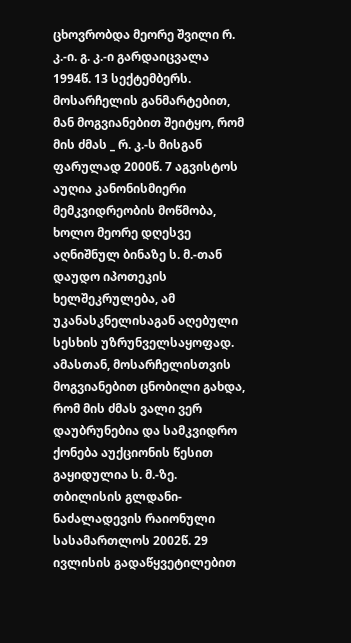ცხოვრობდა მეორე შვილი რ. კ.-ი. გ. კ.-ი გარდაიცვალა 1994წ. 13 სექტემბერს. მოსარჩელის განმარტებით, მან მოგვიანებით შეიტყო, რომ მის ძმას _ რ. კ.-ს მისგან ფარულად 2000წ. 7 აგვისტოს აუღია კანონისმიერი მემკვიდრეობის მოწმობა, ხოლო მეორე დღესვე აღნიშნულ ბინაზე ს. მ.-თან დაუდო იპოთეკის ხელშეკრულება, ამ უკანასკნელისაგან აღებული სესხის უზრუნველსაყოფად. ამასთან, მოსარჩელისთვის მოგვიანებით ცნობილი გახდა, რომ მის ძმას ვალი ვერ დაუბრუნებია და სამკვიდრო ქონება აუქციონის წესით გაყიდულია ს. მ.-ზე.
თბილისის გლდანი-ნაძალადევის რაიონული სასამართლოს 2002წ. 29 ივლისის გადაწყვეტილებით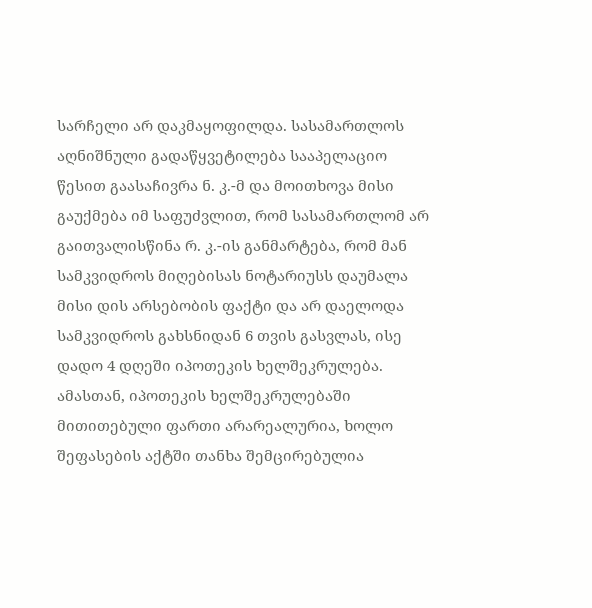სარჩელი არ დაკმაყოფილდა. სასამართლოს აღნიშნული გადაწყვეტილება სააპელაციო წესით გაასაჩივრა ნ. კ.-მ და მოითხოვა მისი გაუქმება იმ საფუძვლით, რომ სასამართლომ არ გაითვალისწინა რ. კ.-ის განმარტება, რომ მან სამკვიდროს მიღებისას ნოტარიუსს დაუმალა მისი დის არსებობის ფაქტი და არ დაელოდა სამკვიდროს გახსნიდან 6 თვის გასვლას, ისე დადო 4 დღეში იპოთეკის ხელშეკრულება. ამასთან, იპოთეკის ხელშეკრულებაში მითითებული ფართი არარეალურია, ხოლო შეფასების აქტში თანხა შემცირებულია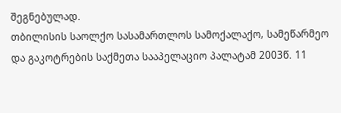შეგნებულად.
თბილისის საოლქო სასამართლოს სამოქალაქო, სამეწარმეო და გაკოტრების საქმეთა სააპელაციო პალატამ 2003წ. 11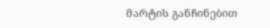მარტის განჩინებით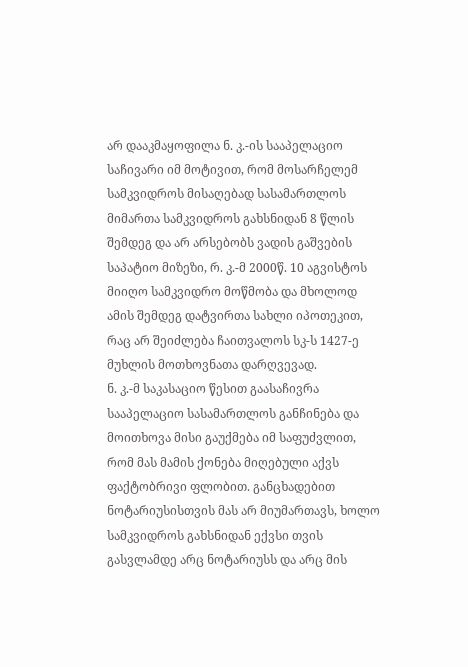არ დააკმაყოფილა ნ. კ.-ის სააპელაციო საჩივარი იმ მოტივით, რომ მოსარჩელემ სამკვიდროს მისაღებად სასამართლოს მიმართა სამკვიდროს გახსნიდან 8 წლის შემდეგ და არ არსებობს ვადის გაშვების საპატიო მიზეზი, რ. კ.-მ 2000წ. 10 აგვისტოს მიიღო სამკვიდრო მოწმობა და მხოლოდ ამის შემდეგ დატვირთა სახლი იპოთეკით, რაც არ შეიძლება ჩაითვალოს სკ-ს 1427-ე მუხლის მოთხოვნათა დარღვევად.
ნ. კ.-მ საკასაციო წესით გაასაჩივრა სააპელაციო სასამართლოს განჩინება და მოითხოვა მისი გაუქმება იმ საფუძვლით, რომ მას მამის ქონება მიღებული აქვს ფაქტობრივი ფლობით. განცხადებით ნოტარიუსისთვის მას არ მიუმართავს, ხოლო სამკვიდროს გახსნიდან ექვსი თვის გასვლამდე არც ნოტარიუსს და არც მის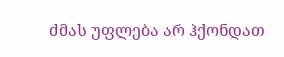ძმას უფლება არ ჰქონდათ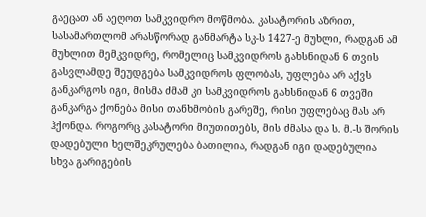გაეცათ ან აეღოთ სამკვიდრო მოწმობა. კასატორის აზრით, სასამართლომ არასწორად განმარტა სკ-ს 1427-ე მუხლი, რადგან ამ მუხლით მემკვიდრე, რომელიც სამკვიდროს გახსნიდან 6 თვის გასვლამდე შეუდგება სამკვიდროს ფლობას, უფლება არ აქვს განკარგოს იგი, მისმა ძმამ კი სამკვიდროს გახსნიდან 6 თვეში განკარგა ქონება მისი თანხმობის გარეშე, რისი უფლებაც მას არ ჰქონდა. როგორც კასატორი მიუთითებს, მის ძმასა და ს. მ.-ს შორის დადებული ხელშეკრულება ბათილია, რადგან იგი დადებულია სხვა გარიგების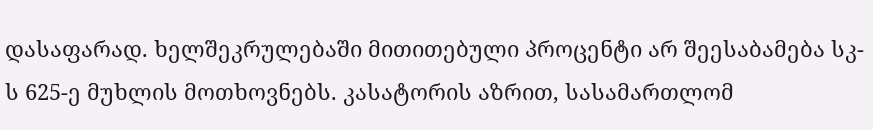დასაფარად. ხელშეკრულებაში მითითებული პროცენტი არ შეესაბამება სკ-ს 625-ე მუხლის მოთხოვნებს. კასატორის აზრით, სასამართლომ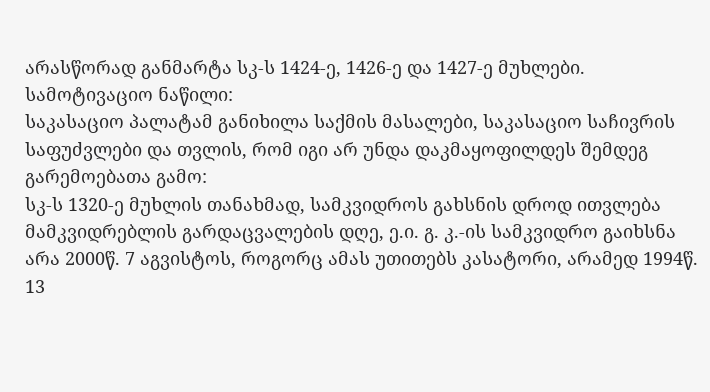არასწორად განმარტა სკ-ს 1424-ე, 1426-ე და 1427-ე მუხლები.
სამოტივაციო ნაწილი:
საკასაციო პალატამ განიხილა საქმის მასალები, საკასაციო საჩივრის საფუძვლები და თვლის, რომ იგი არ უნდა დაკმაყოფილდეს შემდეგ გარემოებათა გამო:
სკ-ს 1320-ე მუხლის თანახმად, სამკვიდროს გახსნის დროდ ითვლება მამკვიდრებლის გარდაცვალების დღე, ე.ი. გ. კ.-ის სამკვიდრო გაიხსნა არა 2000წ. 7 აგვისტოს, როგორც ამას უთითებს კასატორი, არამედ 1994წ. 13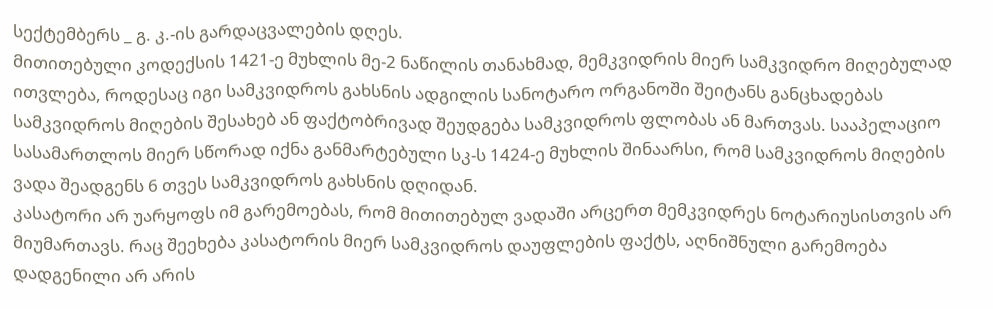სექტემბერს _ გ. კ.-ის გარდაცვალების დღეს.
მითითებული კოდექსის 1421-ე მუხლის მე-2 ნაწილის თანახმად, მემკვიდრის მიერ სამკვიდრო მიღებულად ითვლება, როდესაც იგი სამკვიდროს გახსნის ადგილის სანოტარო ორგანოში შეიტანს განცხადებას სამკვიდროს მიღების შესახებ ან ფაქტობრივად შეუდგება სამკვიდროს ფლობას ან მართვას. სააპელაციო სასამართლოს მიერ სწორად იქნა განმარტებული სკ-ს 1424-ე მუხლის შინაარსი, რომ სამკვიდროს მიღების ვადა შეადგენს 6 თვეს სამკვიდროს გახსნის დღიდან.
კასატორი არ უარყოფს იმ გარემოებას, რომ მითითებულ ვადაში არცერთ მემკვიდრეს ნოტარიუსისთვის არ მიუმართავს. რაც შეეხება კასატორის მიერ სამკვიდროს დაუფლების ფაქტს, აღნიშნული გარემოება დადგენილი არ არის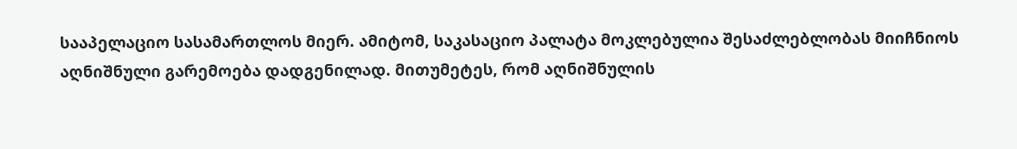სააპელაციო სასამართლოს მიერ. ამიტომ, საკასაციო პალატა მოკლებულია შესაძლებლობას მიიჩნიოს აღნიშნული გარემოება დადგენილად. მითუმეტეს, რომ აღნიშნულის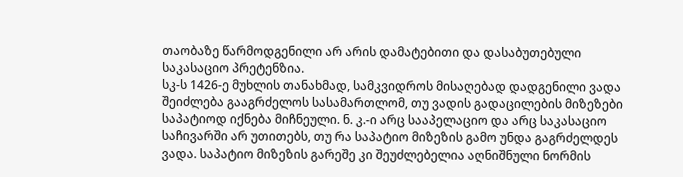თაობაზე წარმოდგენილი არ არის დამატებითი და დასაბუთებული საკასაციო პრეტენზია.
სკ-ს 1426-ე მუხლის თანახმად, სამკვიდროს მისაღებად დადგენილი ვადა შეიძლება გააგრძელოს სასამართლომ, თუ ვადის გადაცილების მიზეზები საპატიოდ იქნება მიჩნეული. ნ. კ.-ი არც სააპელაციო და არც საკასაციო საჩივარში არ უთითებს, თუ რა საპატიო მიზეზის გამო უნდა გაგრძელდეს ვადა. საპატიო მიზეზის გარეშე კი შეუძლებელია აღნიშნული ნორმის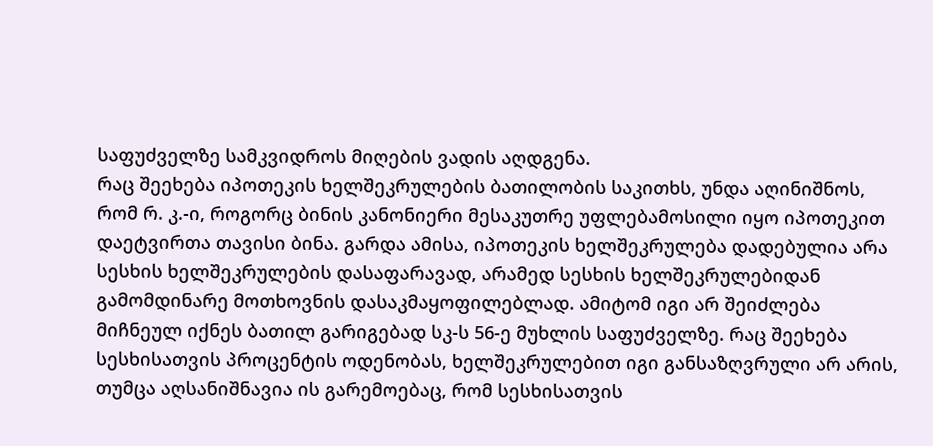საფუძველზე სამკვიდროს მიღების ვადის აღდგენა.
რაც შეეხება იპოთეკის ხელშეკრულების ბათილობის საკითხს, უნდა აღინიშნოს, რომ რ. კ.-ი, როგორც ბინის კანონიერი მესაკუთრე უფლებამოსილი იყო იპოთეკით დაეტვირთა თავისი ბინა. გარდა ამისა, იპოთეკის ხელშეკრულება დადებულია არა სესხის ხელშეკრულების დასაფარავად, არამედ სესხის ხელშეკრულებიდან გამომდინარე მოთხოვნის დასაკმაყოფილებლად. ამიტომ იგი არ შეიძლება მიჩნეულ იქნეს ბათილ გარიგებად სკ-ს 56-ე მუხლის საფუძველზე. რაც შეეხება სესხისათვის პროცენტის ოდენობას, ხელშეკრულებით იგი განსაზღვრული არ არის, თუმცა აღსანიშნავია ის გარემოებაც, რომ სესხისათვის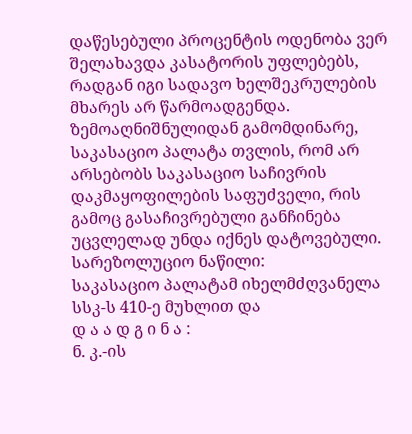დაწესებული პროცენტის ოდენობა ვერ შელახავდა კასატორის უფლებებს, რადგან იგი სადავო ხელშეკრულების მხარეს არ წარმოადგენდა.
ზემოაღნიშნულიდან გამომდინარე, საკასაციო პალატა თვლის, რომ არ არსებობს საკასაციო საჩივრის დაკმაყოფილების საფუძველი, რის გამოც გასაჩივრებული განჩინება უცვლელად უნდა იქნეს დატოვებული.
სარეზოლუციო ნაწილი:
საკასაციო პალატამ იხელმძღვანელა სსკ-ს 410-ე მუხლით და
დ ა ა დ გ ი ნ ა :
ნ. კ.-ის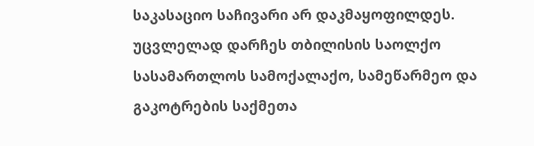საკასაციო საჩივარი არ დაკმაყოფილდეს.
უცვლელად დარჩეს თბილისის საოლქო სასამართლოს სამოქალაქო, სამეწარმეო და გაკოტრების საქმეთა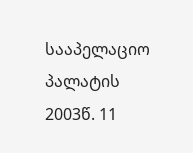სააპელაციო პალატის 2003წ. 11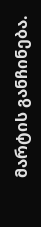მარტის განჩინება.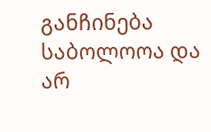განჩინება საბოლოოა და არ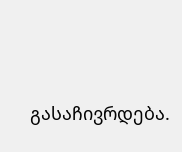გასაჩივრდება.